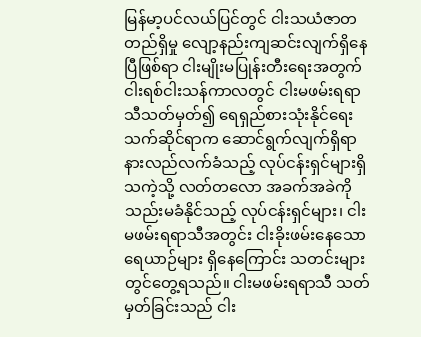မြန်မာ့ပင်လယ်ပြင်တွင် ငါးသယံဇာတတည်ရှိမှု လျော့နည်းကျဆင်းလျက်ရှိနေပြီဖြစ်ရာ ငါးမျိုးမပြုန်းတီးရေးအတွက် ငါးရစ်ငါးသန်ကာလတွင် ငါးမဖမ်းရရာသီသတ်မှတ်၍ ရေရှည်စားသုံးနိုင်ရေး သက်ဆိုင်ရာက ဆောင်ရွက်လျက်ရှိရာ နားလည်လက်ခံသည့် လုပ်ငန်းရှင်များရှိသကဲ့သို့ လတ်တလော အခက်အခဲကို သည်းမခံနိုင်သည့် လုပ်ငန်းရှင်များ၊ ငါးမဖမ်းရရာသီအတွင်း ငါးခိုးဖမ်းနေသော ရေယာဉ်များ ရှိနေကြောင်း သတင်းများတွင်တွေ့ရသည်။ ငါးမဖမ်းရရာသီ သတ်မှတ်ခြင်းသည် ငါး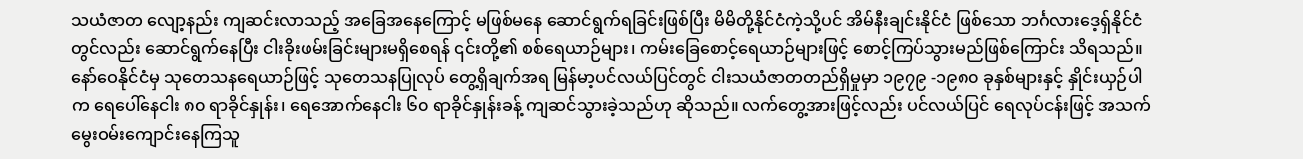သယံဇာတ လျော့နည်း ကျဆင်းလာသည့် အခြေအနေကြောင့် မဖြစ်မနေ ဆောင်ရွက်ရခြင်းဖြစ်ပြီး မိမိတို့နိုင်ငံကဲ့သို့ပင် အိမ်နီးချင်းနိုင်ငံ ဖြစ်သော ဘင်္ဂလားဒေ့ရှ်နိုင်ငံတွင်လည်း ဆောင်ရွက်နေပြီး ငါးခိုးဖမ်းခြင်းများမရှိစေရန် ၎င်းတို့၏ စစ်ရေယာဉ်များ၊ ကမ်းခြေစောင့်ရေယာဉ်များဖြင့် စောင့်ကြပ်သွားမည်ဖြစ်ကြောင်း သိရသည်။
နော်ဝေနိုင်ငံမှ သုတေသနရေယာဉ်ဖြင့် သုတေသနပြုလုပ် တွေ့ရှိချက်အရ မြန်မာ့ပင်လယ်ပြင်တွင် ငါးသယံဇာတတည်ရှိမှုမှာ ၁၉၇၉ -၁၉၈၀ ခုနှစ်များနှင့် နှိုင်းယှဉ်ပါက ရေပေါ်နေငါး ၈၀ ရာခိုင်နှုန်း၊ ရေအောက်နေငါး ၆၀ ရာခိုင်နှုန်းခန့် ကျဆင်သွားခဲ့သည်ဟု ဆိုသည်။ လက်တွေ့အားဖြင့်လည်း ပင်လယ်ပြင် ရေလုပ်ငန်းဖြင့် အသက်မွေးဝမ်းကျောင်းနေကြသူ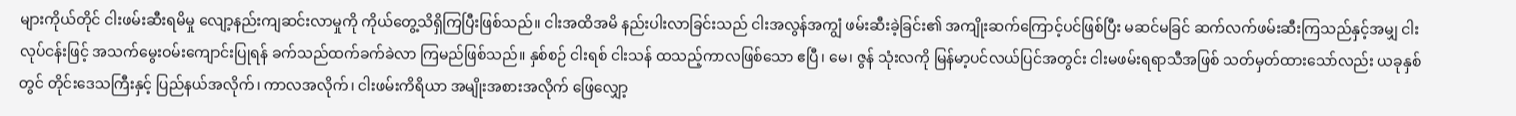များကိုယ်တိုင် ငါးဖမ်းဆီးရမိမှု လျော့နည်းကျဆင်းလာမှုကို ကိုယ်တွေ့သိရှိကြပြီးဖြစ်သည်။ ငါးအထိအမိ နည်းပါးလာခြင်းသည် ငါးအလွန်အကျွံ ဖမ်းဆီးခဲ့ခြင်း၏ အကျိုးဆက်ကြောင့်ပင်ဖြစ်ပြီး မဆင်မခြင် ဆက်လက်ဖမ်းဆီးကြသည်နှင့်အမျှ ငါးလုပ်ငန်းဖြင့် အသက်မွေးဝမ်းကျောင်းပြုရန် ခက်သည်ထက်ခက်ခဲလာ ကြမည်ဖြစ်သည်။ နှစ်စဉ် ငါးရစ် ငါးသန် ထသည့်ကာလဖြစ်သော ဧပြီ၊ မေ၊ ဇွန် သုံးလကို မြန်မာ့ပင်လယ်ပြင်အတွင်း ငါးမဖမ်းရရာသီအဖြစ် သတ်မှတ်ထားသော်လည်း ယခုနှစ်တွင် တိုင်းဒေသကြီးနှင့် ပြည်နယ်အလိုက်၊ ကာလအလိုက်၊ ငါးဖမ်းကိရိယာ အမျိုးအစားအလိုက် ဖြေလျှော့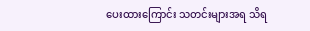ပေးထားကြောင်း သတင်းများအရ သိရ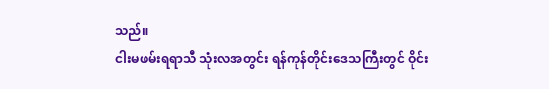သည်။
ငါးမဖမ်းရရာသီ သုံးလအတွင်း ရန်ကုန်တိုင်းဒေသကြီးတွင် ဝိုင်း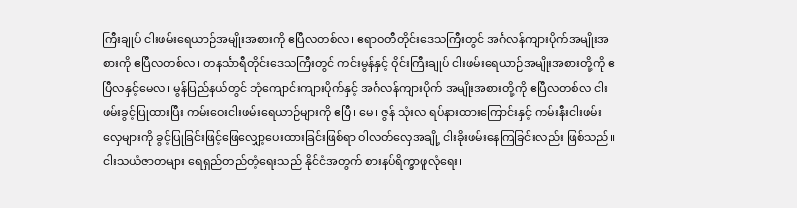ကြီးချုပ် ငါးဖမ်းရေယာဉ်အမျိုးအစားကို ဧပြီလတစ်လ၊ ဧရာဝတီတိုင်းဒေသကြီးတွင် အင်္ဂလန်ကျားပိုက်အမျိုးအစားကို ဧပြီလတစ်လ၊ တနင်္သာရီတိုင်းဒေသကြီးတွင် ကင်းမွန်နှင့် ဝိုင်းကြီးချုပ် ငါးဖမ်းရေယာဉ်အမျိုးအစားတို့ကို ဧပြီလနှင့်မေလ၊ မွန်ပြည်နယ်တွင် ဘုံကျောင်းကျားပိုက်နှင့် အင်္ဂလန်ကျားပိုက် အမျိုးအစားတို့ကို ဧပြီလတစ်လ ငါးဖမ်းခွင့်ပြုထားပြီး ကမ်းဝေးငါးဖမ်းရေယာဉ်များကို ဧပြီ၊ မေ၊ ဇွန် သုံးလ ရပ်နားထားကြောင်းနှင့် ကမ်းနီးငါးဖမ်းလှေများကို ခွင့်ပြုခြင်းဖြင့်ဖြေလျှော့ပေးထားခြင်းဖြစ်ရာ ဝါလတ်လှေအချို့ ငါးခိုးဖမ်းနေကြခြင်းလည်း ဖြစ်သည်။
ငါးသယံဇာတများ ရေရှည်တည်တံ့ရေးသည် နိုင်ငံအတွက် စားနပ်ရိက္ခာဖူလုံရေး၊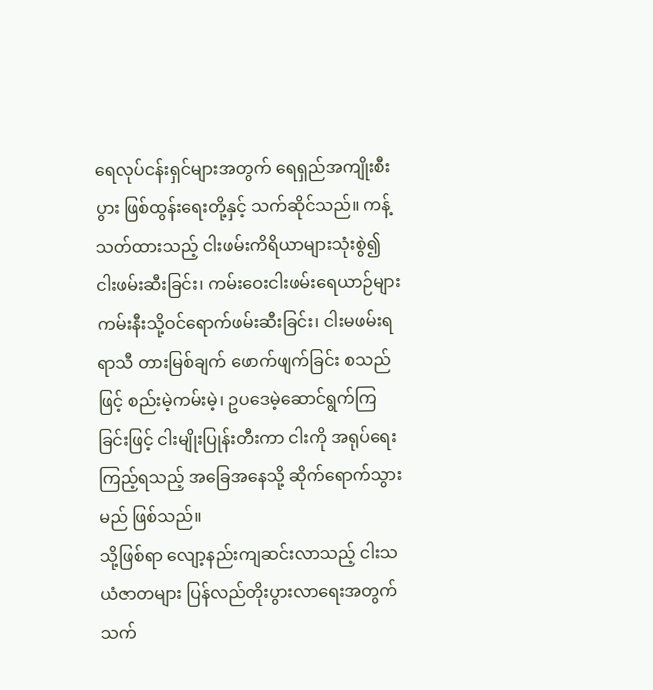ရေလုပ်ငန်းရှင်များအတွက် ရေရှည်အကျိုးစီးပွား ဖြစ်ထွန်းရေးတို့နှင့် သက်ဆိုင်သည်။ ကန့်သတ်ထားသည့် ငါးဖမ်းကိရိယာများသုံးစွဲ၍ ငါးဖမ်းဆီးခြင်း၊ ကမ်းဝေးငါးဖမ်းရေယာဉ်များ ကမ်းနီးသို့ဝင်ရောက်ဖမ်းဆီးခြင်း၊ ငါးမဖမ်းရရာသီ တားမြစ်ချက် ဖောက်ဖျက်ခြင်း စသည်ဖြင့် စည်းမဲ့ကမ်းမဲ့၊ ဥပဒေမဲ့ဆောင်ရွက်ကြခြင်းဖြင့် ငါးမျိုးပြုန်းတီးကာ ငါးကို အရုပ်ရေးကြည့်ရသည့် အခြေအနေသို့ ဆိုက်ရောက်သွားမည် ဖြစ်သည်။
သို့ဖြစ်ရာ လျော့နည်းကျဆင်းလာသည့် ငါးသယံဇာတများ ပြန်လည်တိုးပွားလာရေးအတွက် သက်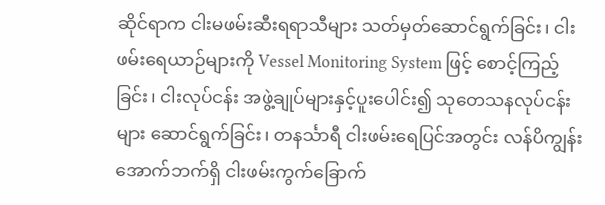ဆိုင်ရာက ငါးမဖမ်းဆီးရရာသီများ သတ်မှတ်ဆောင်ရွက်ခြင်း၊ ငါးဖမ်းရေယာဉ်များကို Vessel Monitoring System ဖြင့် စောင့်ကြည့်ခြင်း၊ ငါးလုပ်ငန်း အဖွဲ့ချုပ်များနှင့်ပူးပေါင်း၍ သုတေသနလုပ်ငန်းများ ဆောင်ရွက်ခြင်း၊ တနင်္သာရီ ငါးဖမ်းရေပြင်အတွင်း လန်ပိကျွန်းအောက်ဘက်ရှိ ငါးဖမ်းကွက်ခြောက်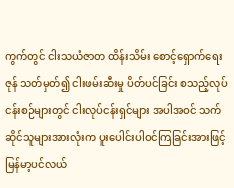ကွက်တွင် ငါးသယံဇာတ ထိန်းသိမ်း စောင့်ရှောက်ရေးဇုန် သတ်မှတ်၍ ငါးဖမ်းဆီးမှု ပိတ်ပင်ခြင်း စသည့်လုပ်ငန်းစဉ်များတွင် ငါးလုပ်ငန်းရှင်များ အပါအဝင် သက်ဆိုင်သူများအားလုံးက ပူးပေါင်းပါဝင်ကြခြင်းအားဖြင့် မြန်မာ့ပင်လယ်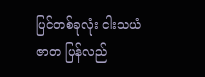ပြင်တစ်ခုလုံး ငါးသယံဇာတ ပြန်လည်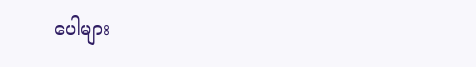ပေါများ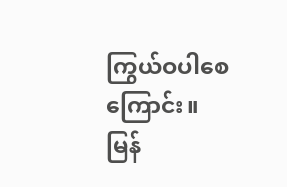ကြွယ်ဝပါစေကြောင်း။
မြန်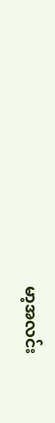မာ့အလင်း